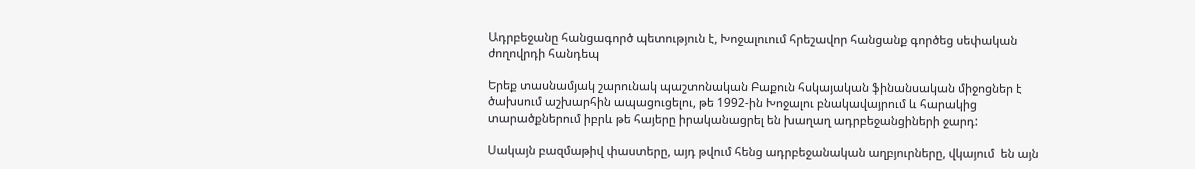Ադրբեջանը հանցագործ պետություն է, Խոջալուում հրեշավոր հանցանք գործեց սեփական ժողովրդի հանդեպ

Երեք տասնամյակ շարունակ պաշտոնական Բաքուն հսկայական ֆինանսական միջոցներ է ծախսում աշխարհին ապացուցելու, թե 1992-ին Խոջալու բնակավայրում և հարակից տարածքներում իբրև թե հայերը իրականացրել են խաղաղ ադրբեջանցիների ջարդ:

Սակայն բազմաթիվ փաստերը, այդ թվում հենց ադրբեջանական աղբյուրները, վկայում  են այն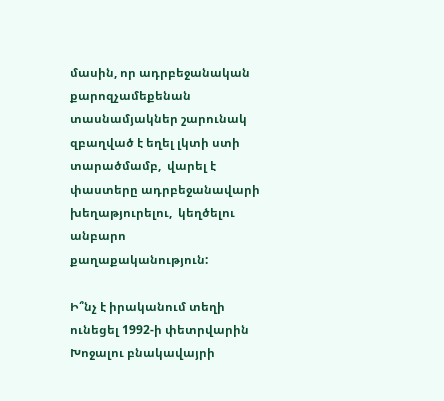մասին, որ ադրբեջանական  քարոզչամեքենան  տասնամյակներ շարունակ զբաղված է եղել լկտի ստի տարածմամբ,  վարել է փաստերը ադրբեջանավարի խեղաթյուրելու,  կեղծելու անբարո քաղաքականություն:

Ի՞նչ է իրականում տեղի ունեցել 1992-ի փետրվարին Խոջալու բնակավայրի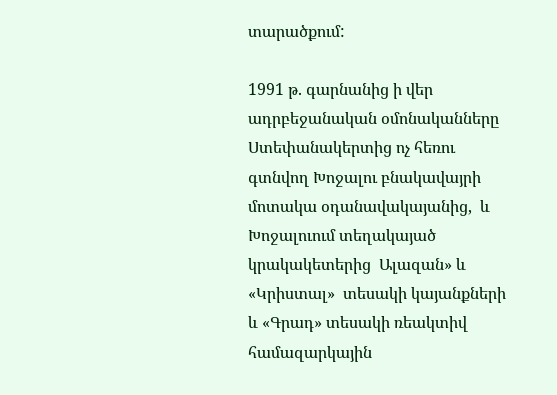տարածքում:

1991 թ. գարնանից ի վեր ադրբեջանական օմոնականները Ստեփանակերտից ոչ հեռու  գտնվող Խոջալու բնակավայրի մոտակա օդանավակայանից,  և Խոջալուում տեղակայած  կրակակետերից  Ալազան» և «Կրիստալ»  տեսակի կայանքների և «Գրադ» տեսակի ռեակտիվ համազարկային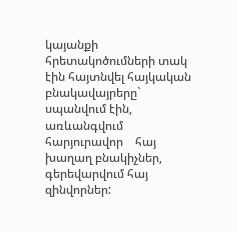կայանքի  հրետակոծումների տակ էին հայտնվել հայկական բնակավայրերը` սպանվում էին, առևանգվում հարյուրավոր    հայ խաղաղ բնակիչներ, գերեվարվում հայ զինվորներ: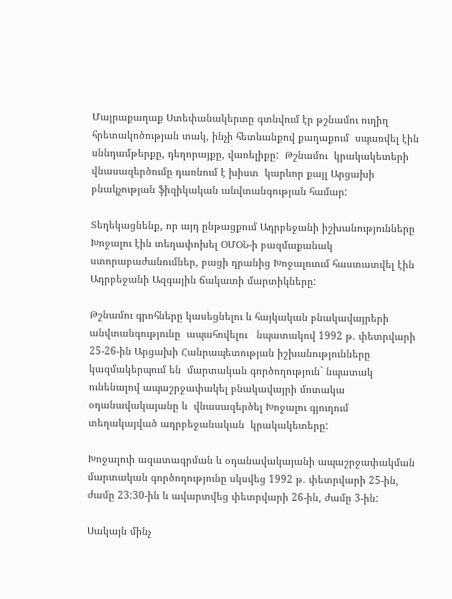Մայրաքաղաք Ստեփանակերտը գտնվում էր թշնամու ուղիղ  հրետակոծության տակ, ինչի հետևանքով քաղաքում  սպառվել էին սննդամթերքը, դեղորայքը, վառելիքը:  Թշնամու  կրակակետերի վնասազերծումը դառնում է խիստ  կարևոր քայլ Արցախի  բնակչության ֆիզիկական անվտանգության համար:

Տեղեկացնենք, որ այդ ընթացքում Ադրբեջանի իշխանությունները Խոջալու էին տեղափոխել ՕՄՕՆ-ի բազմաքանակ  ստորաբաժանումներ, բացի դրանից Խոջալուում հաստատվել էին Ադրբեջանի Ազգային ճակատի մարտիկները:

Թշնամու գրոհները կասեցնելու և հայկական բնակավայրերի անվտանգությունը  ապահովելու   նպատակով 1992 թ. փետրվարի 25-26-ին Արցախի Հանրապետության իշխանությունները կազմակերպում են  մարտական գործողություն` նպատակ ունենալով ապաշրջափակել բնակավայրի մոտակա օդանավակայանը և  վնասազերծել Խոջալու գյուղում տեղակայված ադրբեջանական  կրակակետերը:

Խոջալուի ազատագրման և օդանավակայանի ապաշրջափակման մարտական գործողությունը սկսվեց 1992 թ. փետրվարի 25-ին, ժամը 23:30-ին և ավարտվեց փետրվարի 26-ին, ժամը 3-ին:

Սակայն մինչ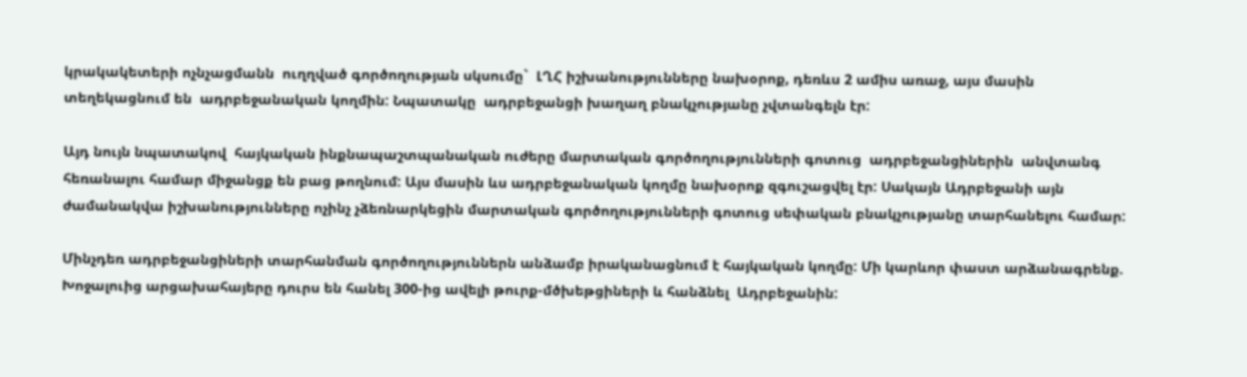կրակակետերի ոչնչացմանն  ուղղված գործողության սկսումը`  ԼՂՀ իշխանությունները նախօրոք, դեռևս 2 ամիս առաջ, այս մասին տեղեկացնում են  ադրբեջանական կողմին: Նպատակը  ադրբեջանցի խաղաղ բնակչությանը չվտանգելն էր:

Այդ նույն նպատակով  հայկական ինքնապաշտպանական ուժերը մարտական գործողությունների գոտուց  ադրբեջանցիներին  անվտանգ հեռանալու համար միջանցք են բաց թողնում: Այս մասին ևս ադրբեջանական կողմը նախօրոք զգուշացվել էր: Սակայն Ադրբեջանի այն ժամանակվա իշխանությունները ոչինչ չձեռնարկեցին մարտական գործողությունների գոտուց սեփական բնակչությանը տարհանելու համար:

Մինչդեռ ադրբեջանցիների տարհանման գործողություններն անձամբ իրականացնում է հայկական կողմը: Մի կարևոր փաստ արձանագրենք. Խոջալուից արցախահայերը դուրս են հանել 300-ից ավելի թուրք-մծխեթցիների և հանձնել  Ադրբեջանին: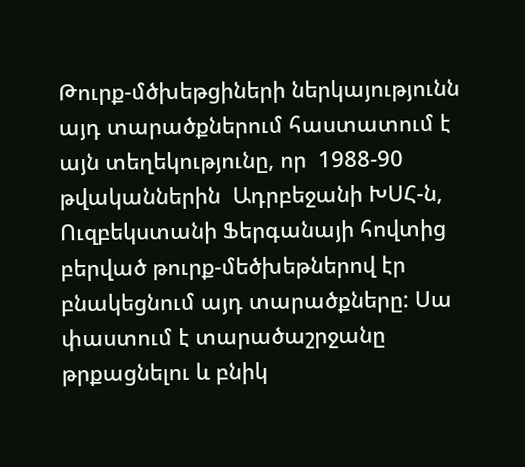Թուրք-մծխեթցիների ներկայությունն այդ տարածքներում հաստատում է  այն տեղեկությունը, որ  1988-90 թվականներին  Ադրբեջանի ԽՍՀ-ն, Ուզբեկստանի Ֆերգանայի հովտից բերված թուրք-մեծխեթներով էր բնակեցնում այդ տարածքները: Սա փաստում է տարածաշրջանը թրքացնելու և բնիկ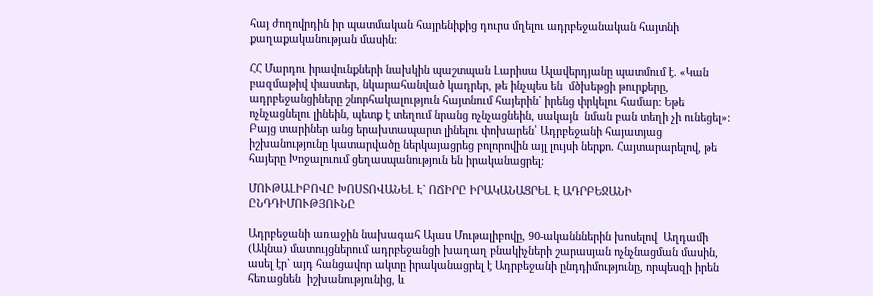հայ ժողովրդին իր պատմական հայրենիքից դուրս մղելու ադրբեջանական հայտնի քաղաքականության մասին:

ՀՀ Մարդու իրավունքների նախկին պաշտպան Լարիսա Ալավերդյանը պատմում է. «Կան բազմաթիվ փաստեր, նկարահանված կադրեր, թե ինչպես են  մծխեթցի թուրքերը, ադրբեջանցիները շնորհակալություն հայտնում հայերին` իրենց փրկելու համար: Եթե ոչնչացնելու լինեին, պետք է տեղում նրանց ոչնչացնեին, սակայն  նման բան տեղի չի ունեցել»: Բայց տարիներ անց երախտապարտ լինելու փոխարեն՝ Ադրբեջանի հայատյաց իշխանությունը կատարվածը ներկայացրեց բոլորովին այլ լույսի ներքո. Հայտարարելով, թե հայերը Խոջալուում ցեղասպանություն են իրականացրել:

ՄՈՒԹԱԼԻԲՈՎԸ ԽՈՍՏՈՎԱՆԵԼ Է` ՈՃԻՐԸ ԻՐԱԿԱՆԱՑՐԵԼ Է ԱԴՐԲԵՋԱՆԻ ԸՆԴԴԻՄՈՒԹՅՈՒՆԸ

Ադրբեջանի առաջին նախագահ Այաս Մութալիբովը, 90-ականններին խոսելով  Աղդամի (Ակնա) մատույցներում ադրբեջանցի խաղաղ բնակիչների շարասյան ոչնչնացման մասին, ասել էր` այդ հանցավոր ակտը իրականացրել է Ադրբեջանի ընդդիմությունը, որպեսզի իրեն հեռացնեն  իշխանությունից, և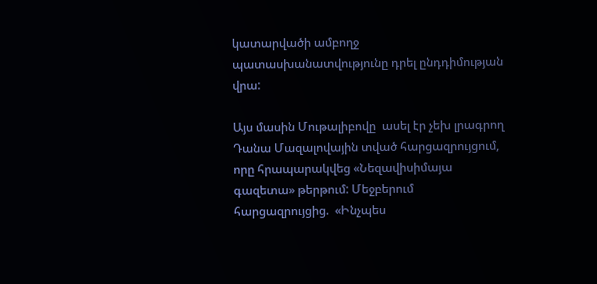կատարվածի ամբողջ պատասխանատվությունը դրել ընդդիմության վրա:

Այս մասին Մութալիբովը  ասել էր չեխ լրագրող Դանա Մազալովային տված հարցազրույցում, որը հրապարակվեց «Նեզավիսիմայա գազետա» թերթում: Մեջբերում հարցազրույցից.  «Ինչպես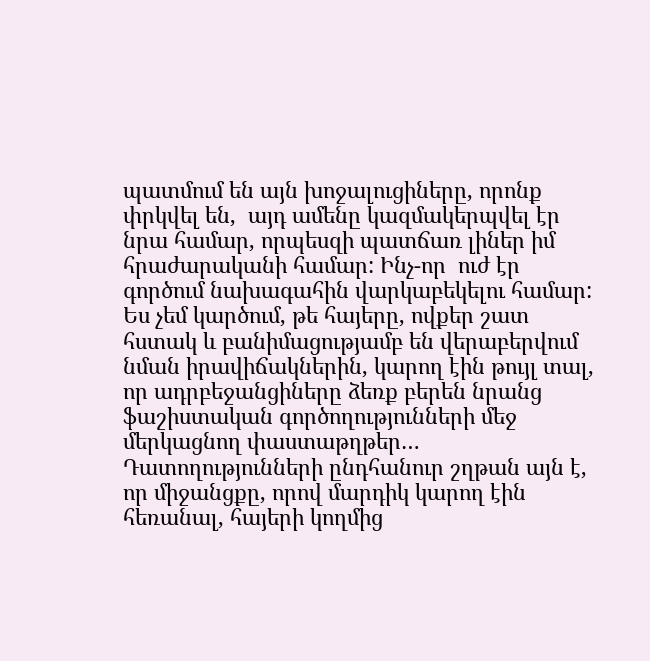պատմում են այն խոջալուցիները, որոնք փրկվել են,  այդ ամենը կազմակերպվել էր նրա համար, որպեսզի պատճառ լիներ իմ հրաժարականի համար: Ինչ-որ  ուժ էր գործում նախագահին վարկաբեկելու համար: Ես չեմ կարծում, թե հայերը, ովքեր շատ հստակ և բանիմացությամբ են վերաբերվում նման իրավիճակներին, կարող էին թույլ տալ, որ ադրբեջանցիները ձեռք բերեն նրանց ֆաշիստական գործողությունների մեջ մերկացնող փաստաթղթեր… Դատողությունների ընդհանուր շղթան այն է, որ միջանցքը, որով մարդիկ կարող էին հեռանալ, հայերի կողմից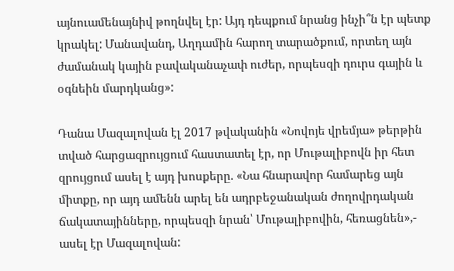այնուամենայնիվ թողնվել էր: Այդ դեպքում նրանց ինչի՞ն էր պետք կրակել: Մանավանդ, Աղդամին հարող տարածքում, որտեղ այն ժամանակ կային բավականաչափ ուժեր, որպեսզի դուրս գային և օգնեին մարդկանց»:

Դանա Մազալովան էլ 2017 թվականին «Նովոյե վրեմյա» թերթին տված հարցազրույցում հաստատել էր, որ Մութալիբովն իր հետ զրույցում ասել է այդ խոսքերը. «Նա հնարավոր համարեց այն միտքը, որ այդ ամենն արել են ադրբեջանական ժողովրդական ճակատայինները, որպեսզի նրան՝ Մութալիբովին, հեռացնեն»,- ասել էր Մազալովան: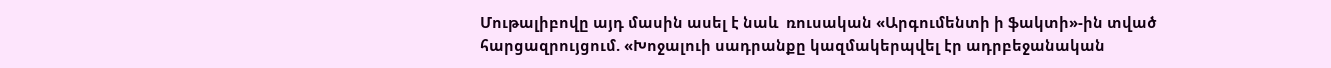Մութալիբովը այդ մասին ասել է նաև  ռուսական «Արգումենտի ի ֆակտի»-ին տված հարցազրույցում. «Խոջալուի սադրանքը կազմակերպվել էր ադրբեջանական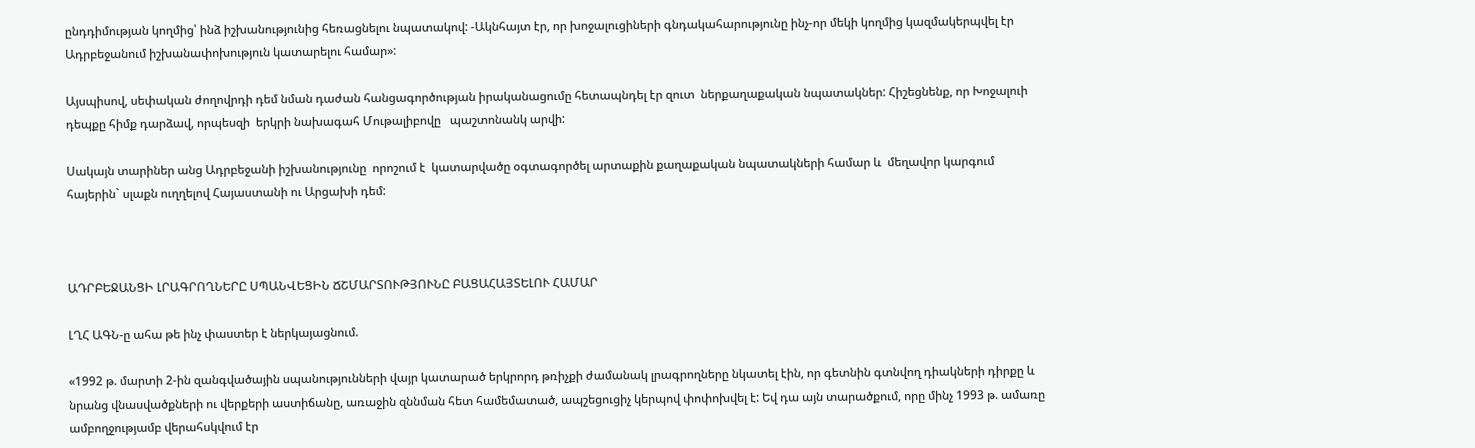ընդդիմության կողմից՝ ինձ իշխանությունից հեռացնելու նպատակով: -Ակնհայտ էր, որ խոջալուցիների գնդակահարությունը ինչ-որ մեկի կողմից կազմակերպվել էր Ադրբեջանում իշխանափոխություն կատարելու համար»:

Այսպիսով, սեփական ժողովրդի դեմ նման դաժան հանցագործության իրականացումը հետապնդել էր զուտ  ներքաղաքական նպատակներ: Հիշեցնենք, որ Խոջալուի դեպքը հիմք դարձավ, որպեսզի  երկրի նախագահ Մութալիբովը   պաշտոնանկ արվի:

Սակայն տարիներ անց Ադրբեջանի իշխանությունը  որոշում է  կատարվածը օգտագործել արտաքին քաղաքական նպատակների համար և  մեղավոր կարգում  հայերին` սլաքն ուղղելով Հայաստանի ու Արցախի դեմ:



ԱԴՐԲԵՋԱՆՑԻ ԼՐԱԳՐՈՂՆԵՐԸ ՍՊԱՆՎԵՑԻՆ ՃՇՄԱՐՏՈՒԹՅՈՒՆԸ ԲԱՑԱՀԱՅՏԵԼՈՒ ՀԱՄԱՐ

ԼՂՀ ԱԳՆ-ը ահա թե ինչ փաստեր է ներկայացնում.

«1992 թ. մարտի 2-ին զանգվածային սպանությունների վայր կատարած երկրորդ թռիչքի ժամանակ լրագրողները նկատել էին, որ գետնին գտնվող դիակների դիրքը և նրանց վնասվածքների ու վերքերի աստիճանը, առաջին զննման հետ համեմատած, ապշեցուցիչ կերպով փոփոխվել է: Եվ դա այն տարածքում, որը մինչ 1993 թ. ամառը ամբողջությամբ վերահսկվում էր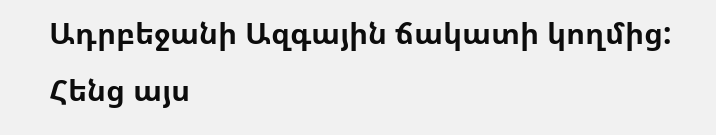Ադրբեջանի Ազգային ճակատի կողմից: Հենց այս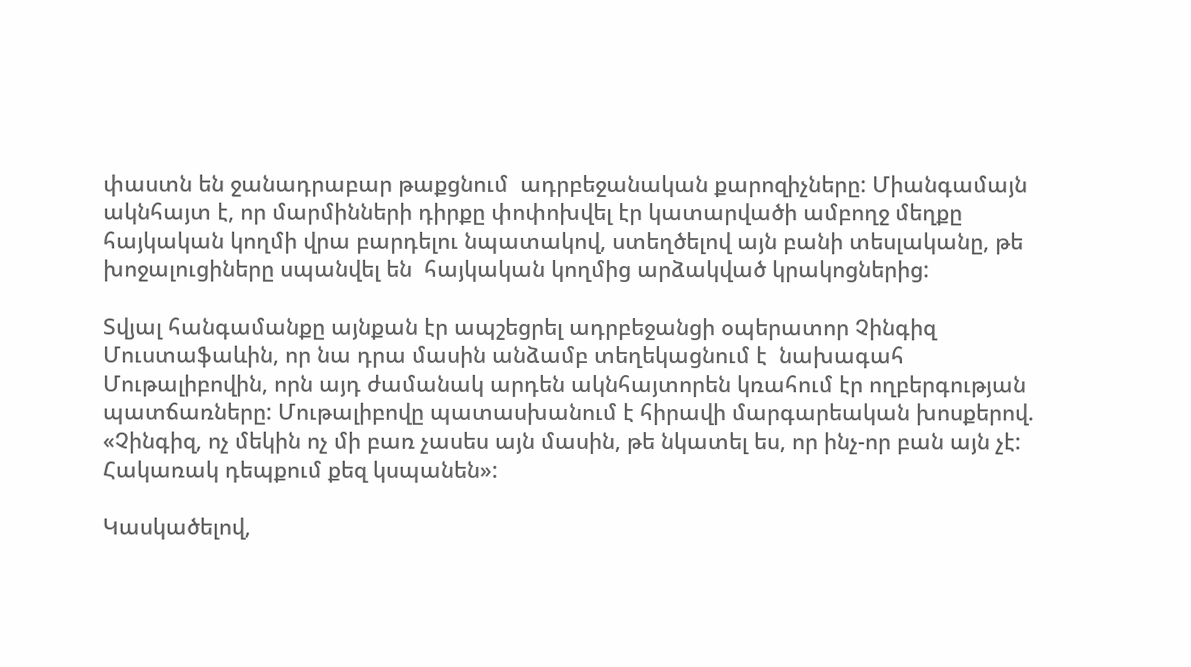փաստն են ջանադրաբար թաքցնում  ադրբեջանական քարոզիչները: Միանգամայն ակնհայտ է, որ մարմինների դիրքը փոփոխվել էր կատարվածի ամբողջ մեղքը հայկական կողմի վրա բարդելու նպատակով, ստեղծելով այն բանի տեսլականը, թե խոջալուցիները սպանվել են  հայկական կողմից արձակված կրակոցներից:

Տվյալ հանգամանքը այնքան էր ապշեցրել ադրբեջանցի օպերատոր Չինգիզ Մուստաֆաևին, որ նա դրա մասին անձամբ տեղեկացնում է  նախագահ Մութալիբովին, որն այդ ժամանակ արդեն ակնհայտորեն կռահում էր ողբերգության պատճառները: Մութալիբովը պատասխանում է հիրավի մարգարեական խոսքերով. «Չինգիզ, ոչ մեկին ոչ մի բառ չասես այն մասին, թե նկատել ես, որ ինչ-որ բան այն չէ: Հակառակ դեպքում քեզ կսպանեն»:

Կասկածելով,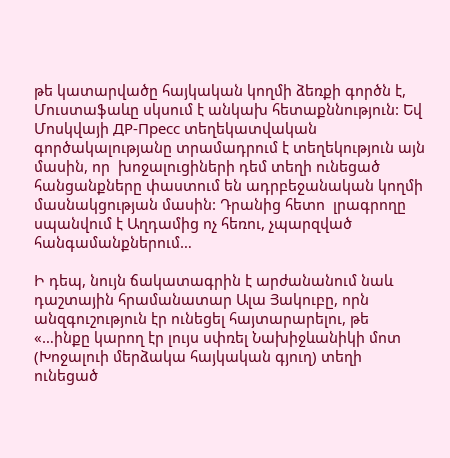թե կատարվածը հայկական կողմի ձեռքի գործն է, Մուստաֆաևը սկսում է անկախ հետաքննություն: Եվ Մոսկվայի ДР-Пресс տեղեկատվական գործակալությանը տրամադրում է տեղեկություն այն մասին, որ  խոջալուցիների դեմ տեղի ունեցած հանցանքները փաստում են ադրբեջանական կողմի  մասնակցության մասին: Դրանից հետո  լրագրողը սպանվում է Աղդամից ոչ հեռու, չպարզված հանգամանքներում…

Ի դեպ, նույն ճակատագրին է արժանանում նաև դաշտային հրամանատար Ալա Յակուբը, որն անզգուշություն էր ունեցել հայտարարելու, թե «…ինքը կարող էր լույս սփռել Նախիջևանիկի մոտ (Խոջալուի մերձակա հայկական գյուղ) տեղի ունեցած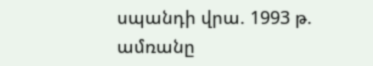սպանդի վրա. 1993 թ. ամռանը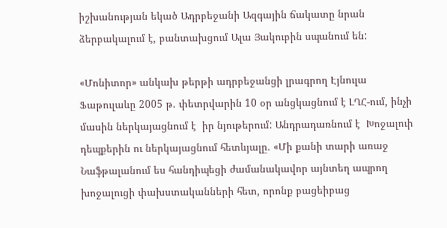իշխանության եկած Ադրբեջանի Ազգային ճակատը նրան ձերբակալում է, բանտախցում Ալա Յակուբին սպանում են:

«Մոնիտոր» անկախ թերթի ադրբեջանցի լրագրող Էյնուլա Ֆաթուլաևը 2005 թ. փետրվարին 10 օր անցկացնում է ԼՂՀ-ում, ինչի մասին ներկայացնում է  իր նյութերում: Անդրադառնում է  Խոջալուի դեպքերին ու ներկայացնում հետևյալը. «Մի քանի տարի առաջ Նաֆթալանում ես հանդիպեցի ժամանակավոր այնտեղ ապրող խոջալուցի փախստականների հետ, որոնք բացեիբաց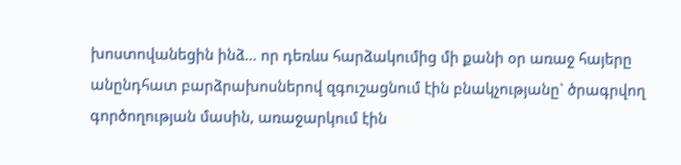խոստովանեցին ինձ… որ դեռևս հարձակումից մի քանի օր առաջ հայերը անընդհատ բարձրախոսներով զգուշացնում էին բնակչությանը` ծրագրվող գործողության մասին, առաջարկում էին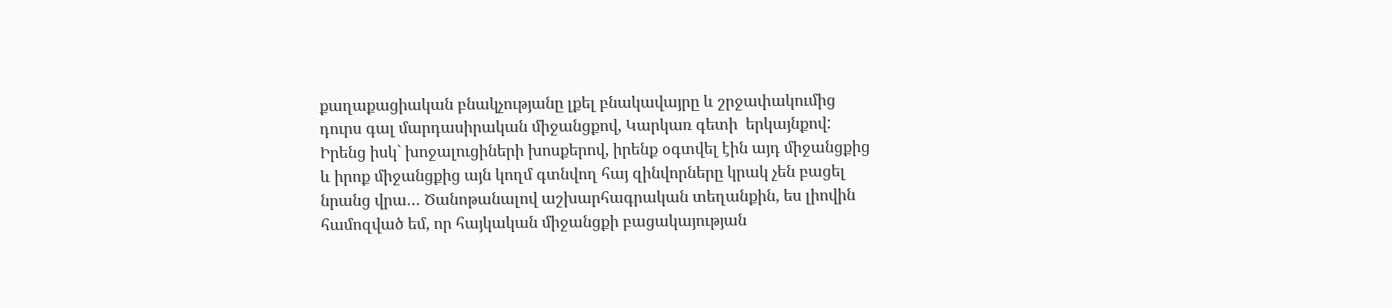քաղաքացիական բնակչությանը լքել բնակավայրը և շրջափակումից դուրս գալ մարդասիրական միջանցքով, Կարկառ գետի  երկայնքով: Իրենց իսկ` խոջալուցիների խոսքերով, իրենք օգտվել էին այդ միջանցքից և իրոք միջանցքից այն կողմ գտնվող հայ զինվորները կրակ չեն բացել նրանց վրա… Ծանոթանալով աշխարհագրական տեղանքին, ես լիովին համոզված եմ, որ հայկական միջանցքի բացակայության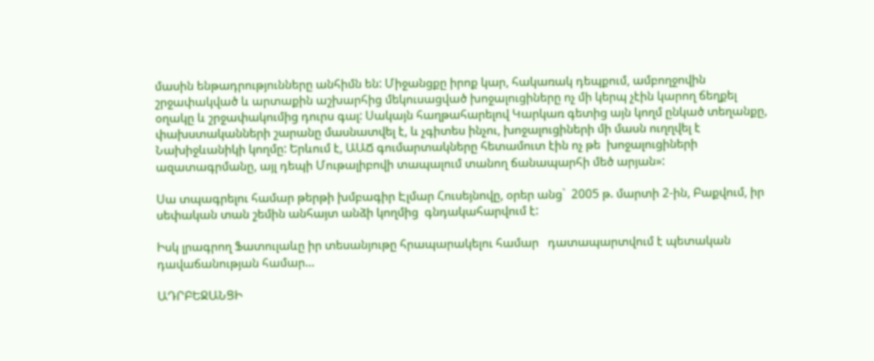մասին ենթադրությունները անհիմն են: Միջանցքը իրոք կար, հակառակ դեպքում, ամբողջովին շրջափակված և արտաքին աշխարհից մեկուսացված խոջալուցիները ոչ մի կերպ չէին կարող ճեղքել օղակը և շրջափակումից դուրս գալ: Սակայն հաղթահարելով Կարկառ գետից այն կողմ ընկած տեղանքը,  փախստականների շարանը մասնատվել է, և չգիտես ինչու, խոջալուցիների մի մասն ուղղվել է  Նախիջևանիկի կողմը: Երևում է, ԱԱՃ գումարտակները հետամուտ էին ոչ թե  խոջալուցիների ազատագրմանը, այլ դեպի Մութալիբովի տապալում տանող ճանապարհի մեծ արյան»:

Սա տպագրելու համար թերթի խմբագիր Էլմար Հուսեյնովը, օրեր անց`  2005 թ. մարտի 2-ին, Բաքվում, իր սեփական տան շեմին անհայտ անձի կողմից  գնդակահարվում է:

Իսկ լրագրող Ֆատուլաևը իր տեսանյութը հրապարակելու համար   դատապարտվում է պետական դավաճանության համար…

ԱԴՐԲԵՋԱՆՑԻ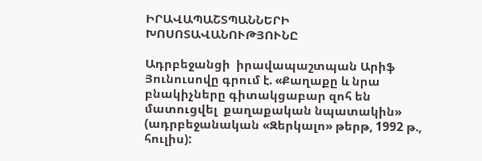ԻՐԱՎԱՊԱՇՏՊԱՆՆԵՐԻ ԽՈՍՈՏԱՎԱՆՈՒԹՅՈՒՆԸ

Ադրբեջանցի  իրավապաշտպան Արիֆ Յունուսովը գրում է. «Քաղաքը և նրա բնակիչները գիտակցաբար զոհ են  մատուցվել  քաղաքական նպատակին» (ադրբեջանական «Զերկալո» թերթ, 1992 թ., հուլիս):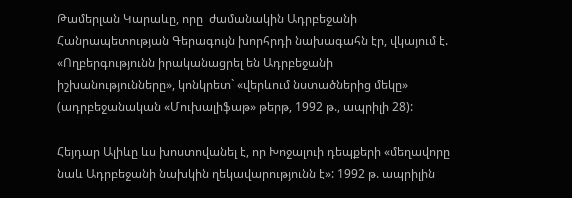Թամերլան Կարաևը, որը  ժամանակին Ադրբեջանի Հանրապետության Գերագույն խորհրդի նախագահն էր, վկայում է. «Ողբերգությունն իրականացրել են Ադրբեջանի իշխանությունները», կոնկրետ` «վերևում նստածներից մեկը» (ադրբեջանական «Մուխալիֆաթ» թերթ, 1992 թ., ապրիլի 28):

Հեյդար Ալիևը ևս խոստովանել է, որ Խոջալուի դեպքերի «մեղավորը նաև Ադրբեջանի նախկին ղեկավարությունն է»: 1992 թ. ապրիլին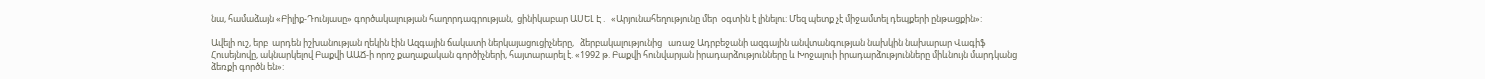նա, համաձայն «Բիլիք-Դունյասը» գործակալության հաղորդագրության,  ցինիկաբար ԱՍԵԼ Է․  «Արյունահեղությունը մեր  օգտին է լինելու: Մեզ պետք չէ միջամտել դեպքերի ընթացքին»:

Ավելի ուշ, երբ  արդեն իշխանության ղեկին էին Ազգային ճակատի ներկայացուցիչները,   ձերբակալությունից   առաջ Ադրբեջանի ազգային անվտանգության նախկին նախարար Վագիֆ Հուսեյնովը, ակնարկելով Բաքվի ԱԱՃ-ի որոշ քաղաքական գործիչների, հայտարարել է. «1992 թ. Բաքվի հունվարյան իրադարձությունները և Խոջալուի իրադարձությունները միևնույն մարդկանց ձեռքի գործն են»: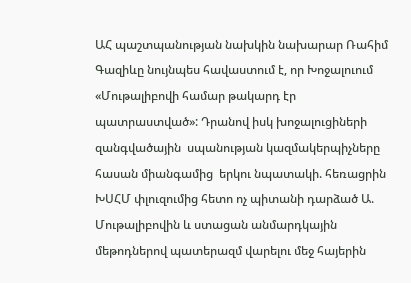ԱՀ պաշտպանության նախկին նախարար Ռահիմ Գազիևը նույնպես հավաստում է, որ Խոջալուում «Մութալիբովի համար թակարդ էր պատրաստված»: Դրանով իսկ խոջալուցիների զանգվածային  սպանության կազմակերպիչները հասան միանգամից  երկու նպատակի. հեռացրին ԽՍՀՄ փլուզումից հետո ոչ պիտանի դարձած Ա. Մութալիբովին և ստացան անմարդկային մեթոդներով պատերազմ վարելու մեջ հայերին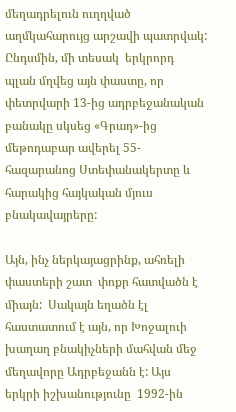մեղադրելուն ուղղված աղմկահարույց արշավի պատրվակ: Ընդսմին, մի տեսակ  երկրորդ պլան մղվեց այն փաստը, որ փետրվարի 13-ից ադրբեջանական բանակը սկսեց «Գրադ»-ից մեթոդաբար ավերել 55-հազարանոց Ստեփանակերտը և  հարակից հայկական մյուս բնակավայրերը:

Այն, ինչ ներկայացրինք, ահռելի փաստերի շատ  փոքր հատվածն է միայն:  Սակայն եղածն էլ հաստատում է այն, որ Խոջալուի խաղաղ բնակիչների մահվան մեջ մեղավորը Ադրբեջանն է: Այս երկրի իշխանությունը  1992-ին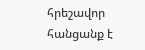հրեշավոր հանցանք է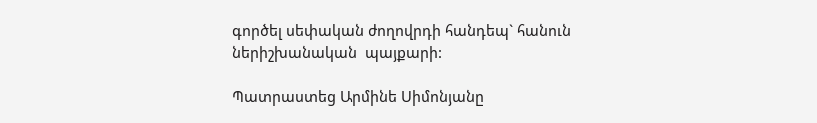գործել սեփական ժողովրդի հանդեպ` հանուն ներիշխանական  պայքարի:

Պատրաստեց Արմինե Սիմոնյանը